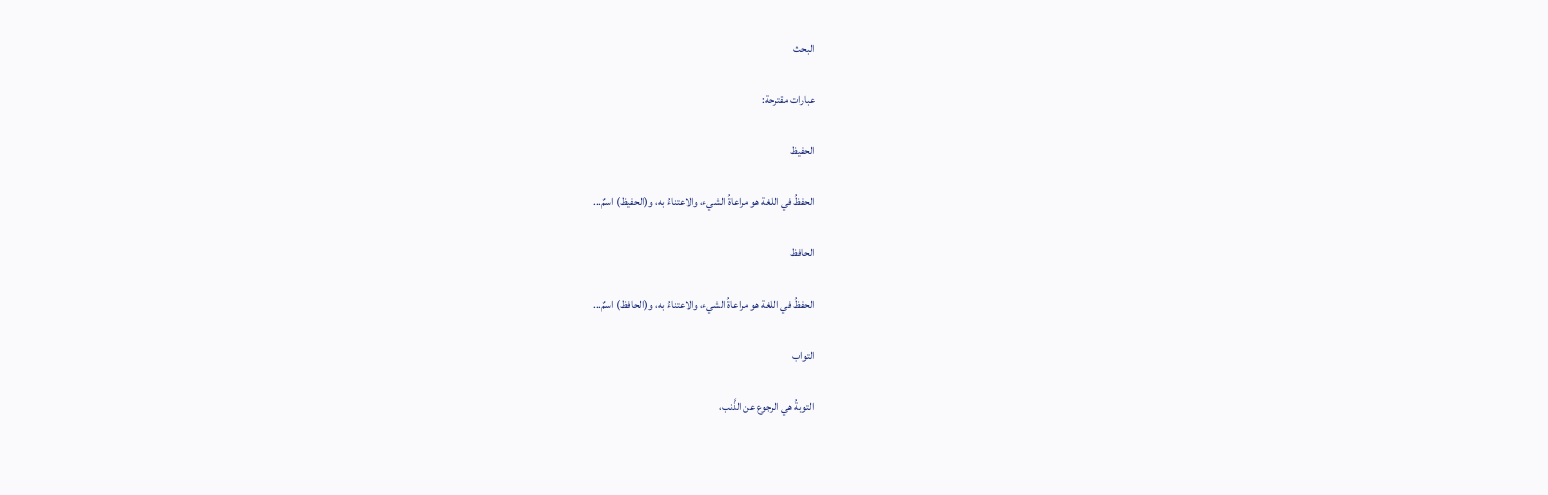البحث

عبارات مقترحة:

الحفيظ

الحفظُ في اللغة هو مراعاةُ الشيء، والاعتناءُ به، و(الحفيظ) اسمٌ...

الحافظ

الحفظُ في اللغة هو مراعاةُ الشيء، والاعتناءُ به، و(الحافظ) اسمٌ...

التواب

التوبةُ هي الرجوع عن الذَّنب،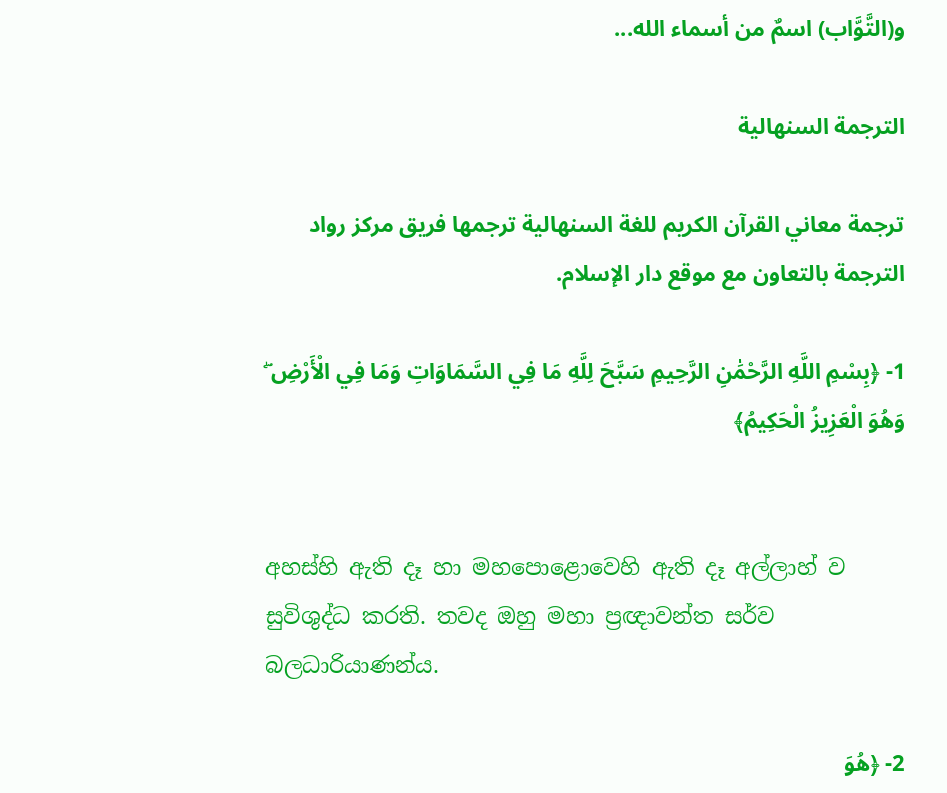و(التَّوَّاب) اسمٌ من أسماء الله...

الترجمة السنهالية

ترجمة معاني القرآن الكريم للغة السنهالية ترجمها فريق مركز رواد الترجمة بالتعاون مع موقع دار الإسلام.

1- ﴿بِسْمِ اللَّهِ الرَّحْمَٰنِ الرَّحِيمِ سَبَّحَ لِلَّهِ مَا فِي السَّمَاوَاتِ وَمَا فِي الْأَرْضِ ۖ وَهُوَ الْعَزِيزُ الْحَكِيمُ﴾


අහස්හි ඇති දෑ හා මහපොළොවෙහි ඇති දෑ අල්ලාහ් ව සුවිශුද්ධ කරති. තවද ඔහු මහා ප්‍රඥාවන්ත සර්ව බලධාරියාණන්ය.

2- ﴿هُوَ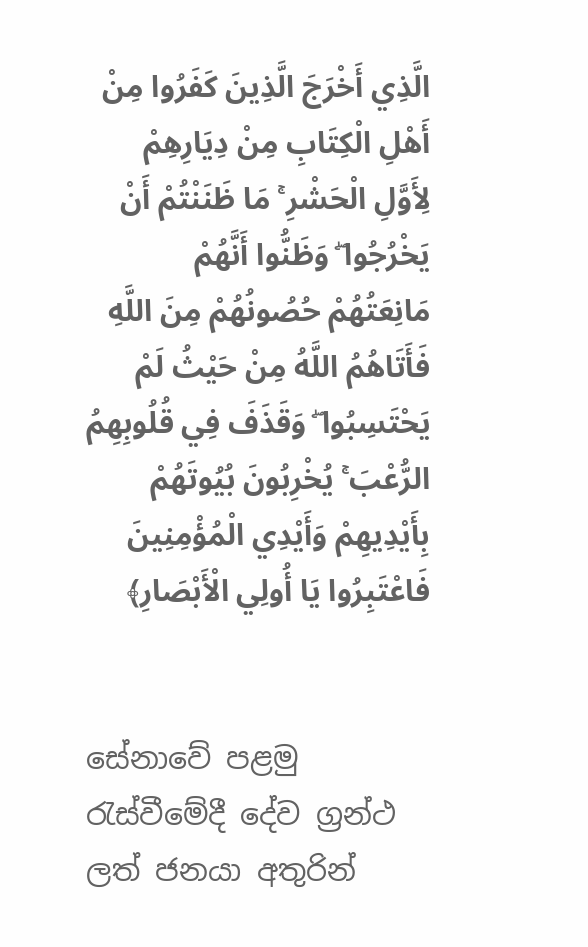الَّذِي أَخْرَجَ الَّذِينَ كَفَرُوا مِنْ أَهْلِ الْكِتَابِ مِنْ دِيَارِهِمْ لِأَوَّلِ الْحَشْرِ ۚ مَا ظَنَنْتُمْ أَنْ يَخْرُجُوا ۖ وَظَنُّوا أَنَّهُمْ مَانِعَتُهُمْ حُصُونُهُمْ مِنَ اللَّهِ فَأَتَاهُمُ اللَّهُ مِنْ حَيْثُ لَمْ يَحْتَسِبُوا ۖ وَقَذَفَ فِي قُلُوبِهِمُ الرُّعْبَ ۚ يُخْرِبُونَ بُيُوتَهُمْ بِأَيْدِيهِمْ وَأَيْدِي الْمُؤْمِنِينَ فَاعْتَبِرُوا يَا أُولِي الْأَبْصَارِ﴾


සේනාවේ පළමු රැස්වීමේදී දේව ග්‍රන්ථ ලත් ජනයා අතුරින්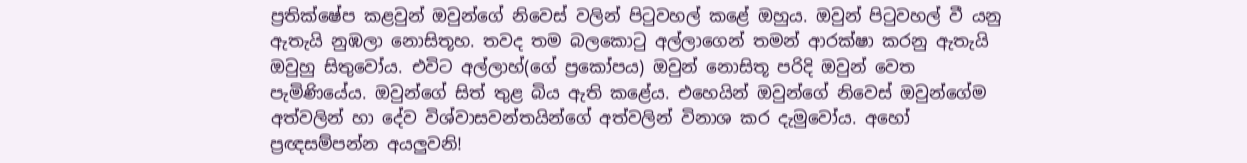ප්‍රතික්ෂේප කළවුන් ඔවුන්ගේ නිවෙස් වලින් පිටුවහල් කළේ ඔහුය. ඔවුන් පිටුවහල් වී යනු ඇතැයි නුඹලා නොසිතූහ. තවද තම බලකොටු අල්ලාගෙන් තමන් ආරක්ෂා කරනු ඇතැයි ඔවුහු සිතුවෝය. එවිට අල්ලාහ්(ගේ ප්‍රකෝපය) ඔවුන් නොසිතූ පරිදි ඔවුන් වෙත පැමිණියේය. ඔවුන්ගේ සිත් තුළ බිය ඇති කළේය. එහෙයින් ඔවුන්ගේ නිවෙස් ඔවුන්ගේම අත්වලින් හා දේව විශ්වාසවන්තයින්ගේ අත්වලින් විනාශ කර දැමුවෝය. අහෝ ප්‍රඥසම්පන්න අයලුවනි!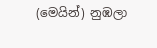(මෙයින්) නුඹලා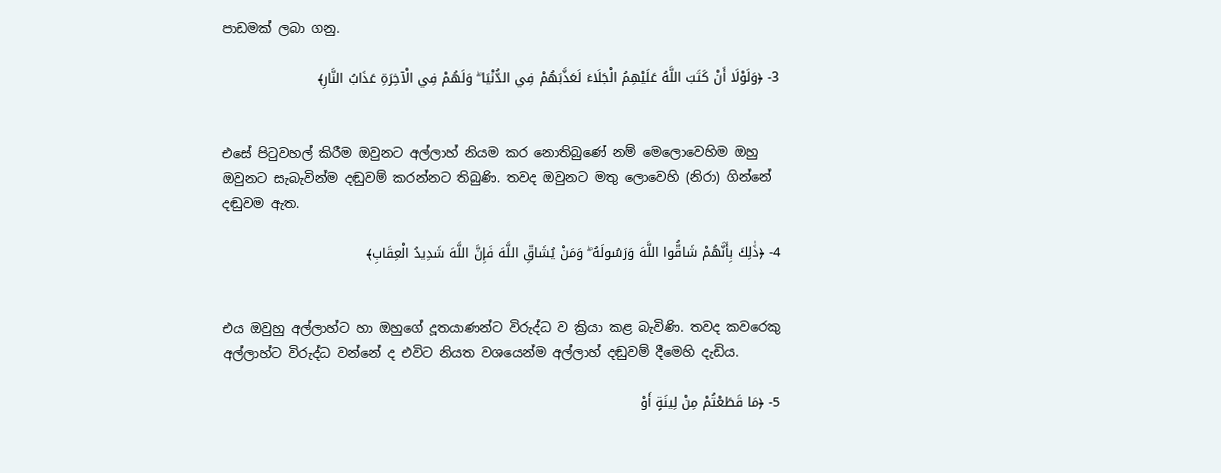පාඩමක් ලබා ගනු.

3- ﴿وَلَوْلَا أَنْ كَتَبَ اللَّهُ عَلَيْهِمُ الْجَلَاءَ لَعَذَّبَهُمْ فِي الدُّنْيَا ۖ وَلَهُمْ فِي الْآخِرَةِ عَذَابُ النَّارِ﴾


එසේ පිටුවහල් කිරීම ඔවුනට අල්ලාහ් නියම කර නොතිබුණේ නම් මෙලොවෙහිම ඔහු ඔවුනට සැබැවින්ම දඬුවම් කරන්නට තිබුණි. තවද ඔවුනට මතු ලොවෙහි (නිරා) ගින්නේ දඬුවම ඇත.

4- ﴿ذَٰلِكَ بِأَنَّهُمْ شَاقُّوا اللَّهَ وَرَسُولَهُ ۖ وَمَنْ يُشَاقِّ اللَّهَ فَإِنَّ اللَّهَ شَدِيدُ الْعِقَابِ﴾


එය ඔවුහු අල්ලාහ්ට හා ඔහුගේ දූතයාණන්ට විරුද්ධ ව ක්‍රියා කළ බැවිණි. තවද කවරෙකු අල්ලාහ්ට විරුද්ධ වන්නේ ද එවිට නියත වශයෙන්ම අල්ලාහ් දඬුවම් දීමෙහි දැඩිය.

5- ﴿مَا قَطَعْتُمْ مِنْ لِينَةٍ أَوْ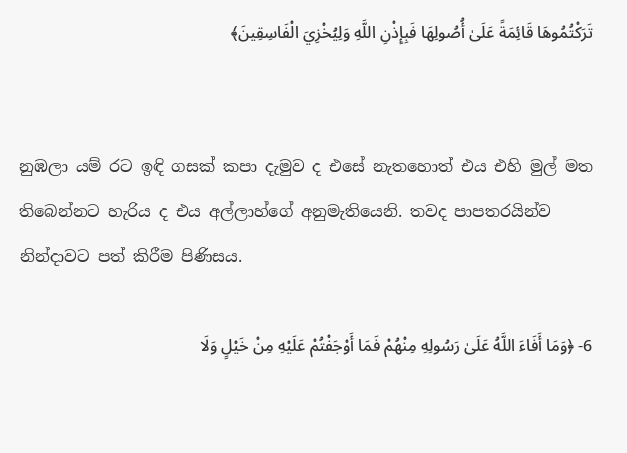تَرَكْتُمُوهَا قَائِمَةً عَلَىٰ أُصُولِهَا فَبِإِذْنِ اللَّهِ وَلِيُخْزِيَ الْفَاسِقِينَ﴾


නුඹලා යම් රට ඉඳි ගසක් කපා දැමුව ද එසේ නැතහොත් එය එහි මුල් මත තිබෙන්නට හැරිය ද එය අල්ලාහ්ගේ අනුමැතියෙනි. තවද පාපතරයින්ව නින්දාවට පත් කිරීම පිණිසය.

6- ﴿وَمَا أَفَاءَ اللَّهُ عَلَىٰ رَسُولِهِ مِنْهُمْ فَمَا أَوْجَفْتُمْ عَلَيْهِ مِنْ خَيْلٍ وَلَا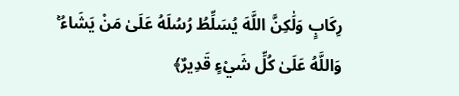رِكَابٍ وَلَٰكِنَّ اللَّهَ يُسَلِّطُ رُسُلَهُ عَلَىٰ مَنْ يَشَاءُ ۚ وَاللَّهُ عَلَىٰ كُلِّ شَيْءٍ قَدِيرٌ﴾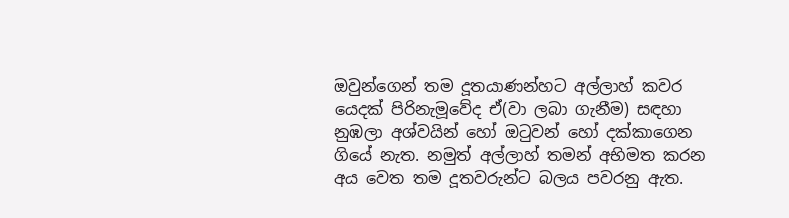ඔවුන්ගෙන් තම දූතයාණන්හට අල්ලාහ් කවර යෙදක් පිරිනැමූවේද ඒ(වා ලබා ගැනීම) සඳහා නුඹලා අශ්වයින් හෝ ඔටුවන් හෝ දක්කාගෙන ගියේ නැත. නමුත් අල්ලාහ් තමන් අභිමත කරන අය වෙත තම දූතවරුන්ට බලය පවරනු ඇත.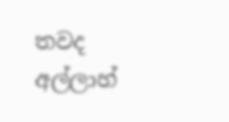තවද අල්ලාහ්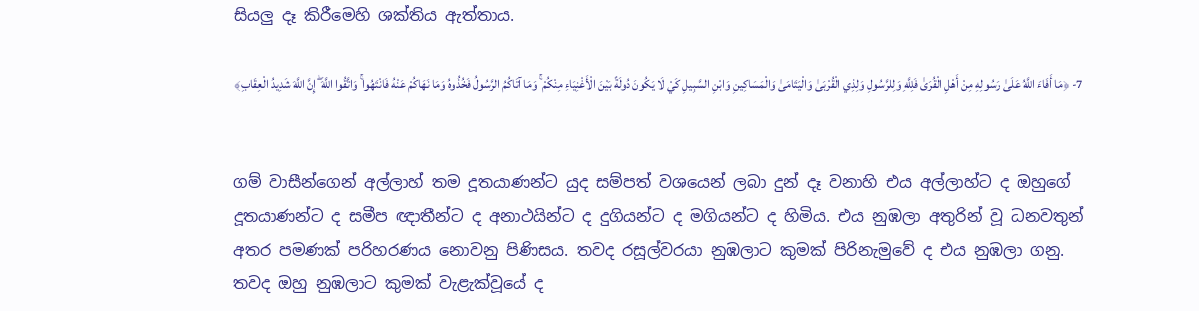සියලු දෑ කිරීමෙහි ශක්තිය ඇත්තාය.

7- ﴿مَا أَفَاءَ اللَّهُ عَلَىٰ رَسُولِهِ مِنْ أَهْلِ الْقُرَىٰ فَلِلَّهِ وَلِلرَّسُولِ وَلِذِي الْقُرْبَىٰ وَالْيَتَامَىٰ وَالْمَسَاكِينِ وَابْنِ السَّبِيلِ كَيْ لَا يَكُونَ دُولَةً بَيْنَ الْأَغْنِيَاءِ مِنْكُمْ ۚ وَمَا آتَاكُمُ الرَّسُولُ فَخُذُوهُ وَمَا نَهَاكُمْ عَنْهُ فَانْتَهُوا ۚ وَاتَّقُوا اللَّهَ ۖ إِنَّ اللَّهَ شَدِيدُ الْعِقَابِ﴾


ගම් වාසීන්ගෙන් අල්ලාහ් තම දූතයාණන්ට යුද සම්පත් වශයෙන් ලබා දුන් දෑ වනාහි එය අල්ලාහ්ට ද ඔහුගේ දූතයාණන්ට ද සමීප ඥාතීන්ට ද අනාථයින්ට ද දුගියන්ට ද මගියන්ට ද හිමිය. එය නුඹලා අතුරින් වූ ධනවතුන් අතර පමණක් පරිහරණය නොවනු පිණිසය. තවද රසූල්වරයා නුඹලාට කුමක් පිරිනැමුවේ ද එය නුඹලා ගනු. තවද ඔහු නුඹලාට කුමක් වැළැක්වූයේ ද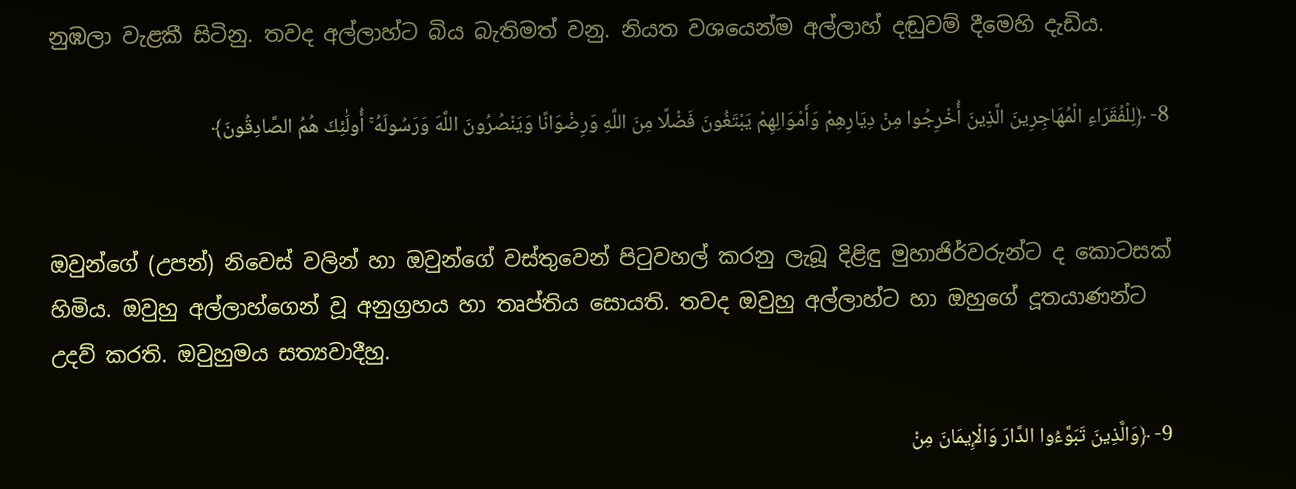නුඹලා වැළකී සිටිනු. තවද අල්ලාහ්ට බිය බැතිමත් වනු. නියත වශයෙන්ම අල්ලාහ් දඬුවම් දීමෙහි දැඩිය.

8- ﴿لِلْفُقَرَاءِ الْمُهَاجِرِينَ الَّذِينَ أُخْرِجُوا مِنْ دِيَارِهِمْ وَأَمْوَالِهِمْ يَبْتَغُونَ فَضْلًا مِنَ اللَّهِ وَرِضْوَانًا وَيَنْصُرُونَ اللَّهَ وَرَسُولَهُ ۚ أُولَٰئِكَ هُمُ الصَّادِقُونَ﴾


ඔවුන්ගේ (උපන්) නිවෙස් වලින් හා ඔවුන්ගේ වස්තුවෙන් පිටුවහල් කරනු ලැබූ දිළිඳු මුහාජිර්වරුන්ට ද කොටසක් හිමිය. ඔවුහු අල්ලාහ්ගෙන් වූ අනුග්‍රහය හා තෘප්තිය සොයති. තවද ඔවුහු අල්ලාහ්ට හා ඔහුගේ දූතයාණන්ට උදව් කරති. ඔවුහුමය සත්‍යවාදීහු.

9- ﴿وَالَّذِينَ تَبَوَّءُوا الدَّارَ وَالْإِيمَانَ مِنْ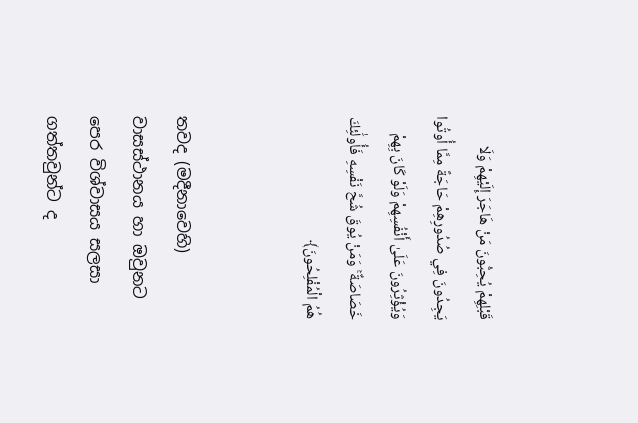قَبْلِهِمْ يُحِبُّونَ مَنْ هَاجَرَ إِلَيْهِمْ وَلَا يَجِدُونَ فِي صُدُورِهِمْ حَاجَةً مِمَّا أُوتُوا وَيُؤْثِرُونَ عَلَىٰ أَنْفُسِهِمْ وَلَوْ كَانَ بِهِمْ خَصَاصَةٌ ۚ وَمَنْ يُوقَ شُحَّ نَفْسِهِ فَأُولَٰئِكَ هُمُ الْمُفْلِحُونَ﴾


තවද (මදීනාවෙහි) වාසස්ථානය හා ඔවුනට පෙර විශ්වාසය සලසා ගත්තවුන්ට ද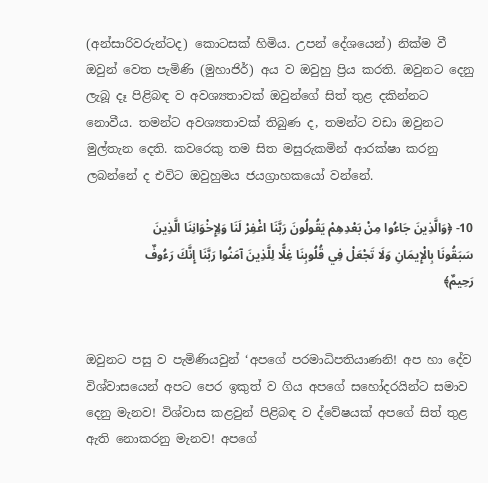(අන්සාරිවරුන්ටද) කොටසක් හිමිය. උපන් දේශයෙන්) නික්ම වී ඔවුන් වෙත පැමිණි (මුහාජිර්) අය ව ඔවුහු ප්‍රිය කරති. ඔවුනට දෙනු ලැබූ දෑ පිළිබඳ ව අවශ්‍යතාවක් ඔවුන්ගේ සිත් තුළ දකින්නට නොවීය. තමන්ට අවශ්‍යතාවක් තිබුණ ද, තමන්ට වඩා ඔවුනට මුල්තැන දෙති. කවරෙකු තම සිත මසුරුකමින් ආරක්ෂා කරනු ලබන්නේ ද එවිට ඔවුහුමය ජයග්‍රාහකයෝ වන්නේ.

10- ﴿وَالَّذِينَ جَاءُوا مِنْ بَعْدِهِمْ يَقُولُونَ رَبَّنَا اغْفِرْ لَنَا وَلِإِخْوَانِنَا الَّذِينَ سَبَقُونَا بِالْإِيمَانِ وَلَا تَجْعَلْ فِي قُلُوبِنَا غِلًّا لِلَّذِينَ آمَنُوا رَبَّنَا إِنَّكَ رَءُوفٌ رَحِيمٌ﴾


ඔවුනට පසු ව පැමිණියවුන් ‘අපගේ පරමාධිපතියාණනි! අප හා දේව විශ්වාසයෙන් අපට පෙර ඉකුත් ව ගිය අපගේ සහෝදරයින්ට සමාව දෙනු මැනව! විශ්වාස කළවුන් පිළිබඳ ව ද්වේෂයක් අපගේ සිත් තුළ ඇති නොකරනු මැනව! අපගේ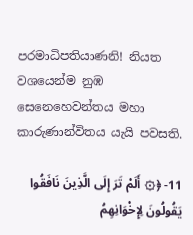පරමාධිපතියාණනි! නියත වශයෙන්ම නුඹ සෙනෙහෙවන්තය මහා කාරුණාන්විතය යැයි පවසති.

11- ﴿۞ أَلَمْ تَرَ إِلَى الَّذِينَ نَافَقُوا يَقُولُونَ لِإِخْوَانِهِمُ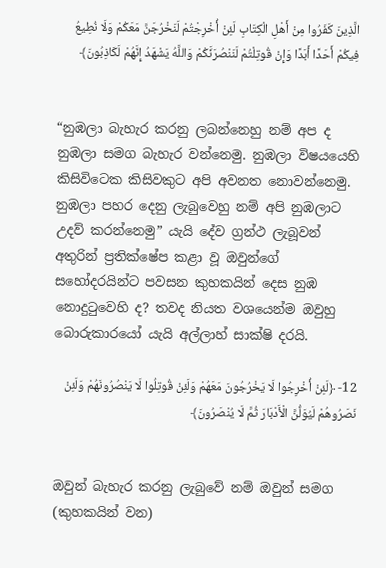الَّذِينَ كَفَرُوا مِنْ أَهْلِ الْكِتَابِ لَئِنْ أُخْرِجْتُمْ لَنَخْرُجَنَّ مَعَكُمْ وَلَا نُطِيعُ فِيكُمْ أَحَدًا أَبَدًا وَإِنْ قُوتِلْتُمْ لَنَنْصُرَنَّكُمْ وَاللَّهُ يَشْهَدُ إِنَّهُمْ لَكَاذِبُونَ﴾


“නුඹලා බැහැර කරනු ලබන්නෙහු නම් අප ද නුඹලා සමග බැහැර වන්නෙමු. නුඹලා විෂයයෙහි කිසිවිටෙක කිසිවකුට අපි අවනත නොවන්නෙමු.
නුඹලා පහර දෙනු ලැබුවෙහු නම් අපි නුඹලාට උදව් කරන්නෙමු” යැයි දේව ග්‍රන්ථ ලැබූවන් අතුරින් ප්‍රතික්ෂේප කළා වූ ඔවුන්ගේ සහෝදරයින්ට පවසන කුහකයින් දෙස නුඹ නොදුටුවෙහි ද? තවද නියත වශයෙන්ම ඔවුහු බොරුකාරයෝ යැයි අල්ලාහ් සාක්ෂි දරයි.

12- ﴿لَئِنْ أُخْرِجُوا لَا يَخْرُجُونَ مَعَهُمْ وَلَئِنْ قُوتِلُوا لَا يَنْصُرُونَهُمْ وَلَئِنْ نَصَرُوهُمْ لَيُوَلُّنَّ الْأَدْبَارَ ثُمَّ لَا يُنْصَرُونَ﴾


ඔවුන් බැහැර කරනු ලැබුවේ නම් ඔවුන් සමග (කුහකයින් වන)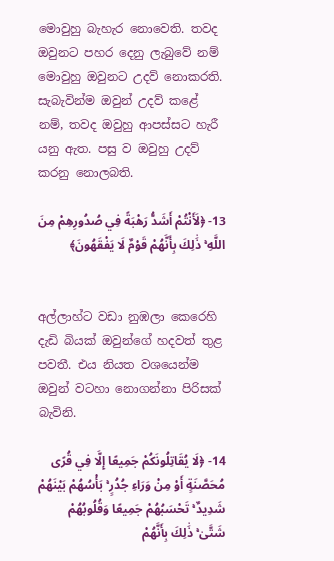මොවුහු බැහැර නොවෙති. තවද ඔවුනට පහර දෙනු ලැබුවේ නම් මොවුහු ඔවුනට උදව් නොකරති. සැබැවින්ම ඔවුන් උදව් කළේ නම්, තවද ඔවුහු ආපස්සට හැරී යනු ඇත. පසු ව ඔවුහු උදව් කරනු නොලබති.

13- ﴿لَأَنْتُمْ أَشَدُّ رَهْبَةً فِي صُدُورِهِمْ مِنَ اللَّهِ ۚ ذَٰلِكَ بِأَنَّهُمْ قَوْمٌ لَا يَفْقَهُونَ﴾


අල්ලාහ්ට වඩා නුඹලා කෙරෙහි දැඩි බියක් ඔවුන්ගේ හදවත් තුළ පවතී. එය නියත වශයෙන්ම ඔවුන් වටහා නොගන්නා පිරිසක් බැවිනි.

14- ﴿لَا يُقَاتِلُونَكُمْ جَمِيعًا إِلَّا فِي قُرًى مُحَصَّنَةٍ أَوْ مِنْ وَرَاءِ جُدُرٍ ۚ بَأْسُهُمْ بَيْنَهُمْ شَدِيدٌ ۚ تَحْسَبُهُمْ جَمِيعًا وَقُلُوبُهُمْ شَتَّىٰ ۚ ذَٰلِكَ بِأَنَّهُمْ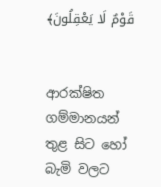قَوْمٌ لَا يَعْقِلُونَ﴾


ආරක්ෂිත ගම්මානයන් තුළ සිට හෝ බැමි වලට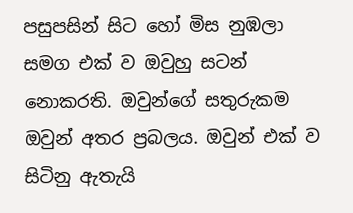පසුපසින් සිට හෝ මිස නුඹලා සමග එක් ව ඔවුහු සටන් නොකරති. ඔවුන්ගේ සතුරුකම ඔවුන් අතර ප්‍රබලය. ඔවුන් එක් ව සිටිනු ඇතැයි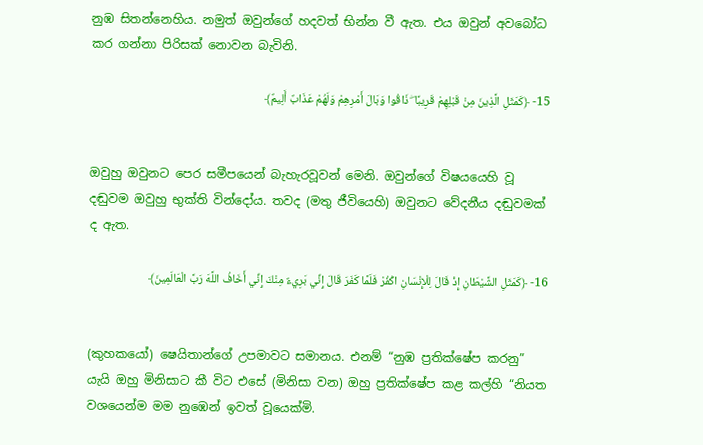නුඹ සිතන්නෙහිය. නමුත් ඔවුන්ගේ හදවත් භින්න වී ඇත. එය ඔවුන් අවබෝධ කර ගන්නා පිරිසක් නොවන බැවිනි.

15- ﴿كَمَثَلِ الَّذِينَ مِنْ قَبْلِهِمْ قَرِيبًا ۖ ذَاقُوا وَبَالَ أَمْرِهِمْ وَلَهُمْ عَذَابٌ أَلِيمٌ﴾


ඔවුහු ඔවුනට පෙර සමීපයෙන් බැහැරවූවන් මෙනි. ඔවුන්ගේ විෂයයෙහි වූ දඬුවම ඔවුහු භුක්ති වින්දෝය. තවද (මතු ජීවියෙහි) ඔවුනට වේදනීය දඬුවමක් ද ඇත.

16- ﴿كَمَثَلِ الشَّيْطَانِ إِذْ قَالَ لِلْإِنْسَانِ اكْفُرْ فَلَمَّا كَفَرَ قَالَ إِنِّي بَرِيءٌ مِنْكَ إِنِّي أَخَافُ اللَّهَ رَبَّ الْعَالَمِينَ﴾


(කුහකයෝ) ෂෙයිතාන්ගේ උපමාවට සමානය. එනම් “නුඹ ප්‍රතික්ෂේප කරනු” යැයි ඔහු මිනිසාට කී විට එසේ (මිනිසා වන) ඔහු ප්‍රතික්ෂේප කළ කල්හි “නියත වශයෙන්ම මම නුඹෙන් ඉවත් වූයෙක්මි.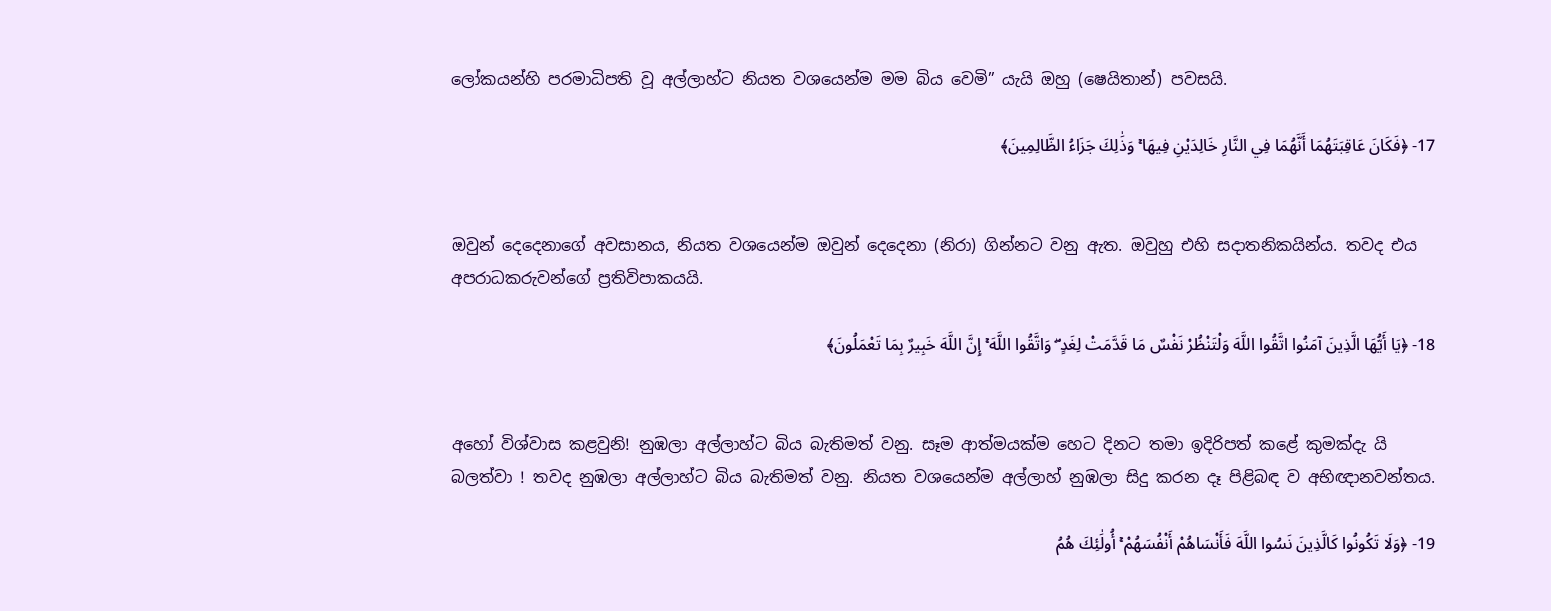ලෝකයන්හි පරමාධිපති වූ අල්ලාහ්ට නියත වශයෙන්ම මම බිය වෙමි” යැයි ඔහු (ෂෙයිතාන්) පවසයි.

17- ﴿فَكَانَ عَاقِبَتَهُمَا أَنَّهُمَا فِي النَّارِ خَالِدَيْنِ فِيهَا ۚ وَذَٰلِكَ جَزَاءُ الظَّالِمِينَ﴾


ඔවුන් දෙදෙනාගේ අවසානය, නියත වශයෙන්ම ඔවුන් දෙදෙනා (නිරා) ගින්නට වනු ඇත. ඔවුහු එහි සදාතනිකයින්ය. තවද එය අපරාධකරුවන්ගේ ප්‍රතිවිපාකයයි.

18- ﴿يَا أَيُّهَا الَّذِينَ آمَنُوا اتَّقُوا اللَّهَ وَلْتَنْظُرْ نَفْسٌ مَا قَدَّمَتْ لِغَدٍ ۖ وَاتَّقُوا اللَّهَ ۚ إِنَّ اللَّهَ خَبِيرٌ بِمَا تَعْمَلُونَ﴾


අහෝ විශ්වාස කළවුනි! නුඹලා අල්ලාහ්ට බිය බැතිමත් වනු. සෑම ආත්මයක්ම හෙට දිනට තමා ඉදිරිපත් කළේ කුමක්දැ යි බලත්වා ! තවද නුඹලා අල්ලාහ්ට බිය බැතිමත් වනු. නියත වශයෙන්ම අල්ලාහ් නුඹලා සිදු කරන දෑ පිළිබඳ ව අභිඥානවන්තය.

19- ﴿وَلَا تَكُونُوا كَالَّذِينَ نَسُوا اللَّهَ فَأَنْسَاهُمْ أَنْفُسَهُمْ ۚ أُولَٰئِكَ هُمُ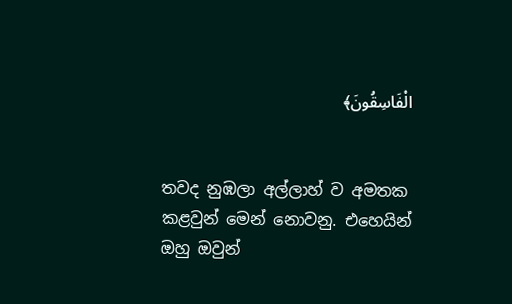الْفَاسِقُونَ﴾


තවද නුඹලා අල්ලාහ් ව අමතක කළවුන් මෙන් නොවනු. එහෙයින් ඔහු ඔවුන්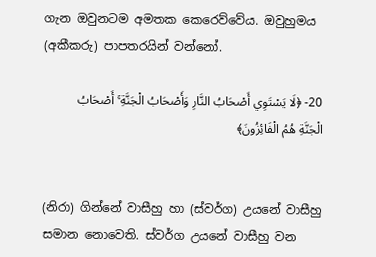ගැන ඔවුනටම අමතක කෙරෙව්වේය. ඔවුහුමය (අකීකරු) පාපතරයින් වන්නෝ.

20- ﴿لَا يَسْتَوِي أَصْحَابُ النَّارِ وَأَصْحَابُ الْجَنَّةِ ۚ أَصْحَابُ الْجَنَّةِ هُمُ الْفَائِزُونَ﴾


(නිරා) ගින්නේ වාසීහු හා (ස්වර්ග) උයනේ වාසීහු සමාන නොවෙති. ස්වර්ග උයනේ වාසීහු වන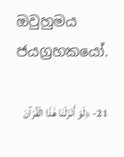ඔවුහුමය ජයග්‍රහකයෝ.

21- ﴿لَوْ أَنْزَلْنَا هَٰذَا الْقُرْآنَ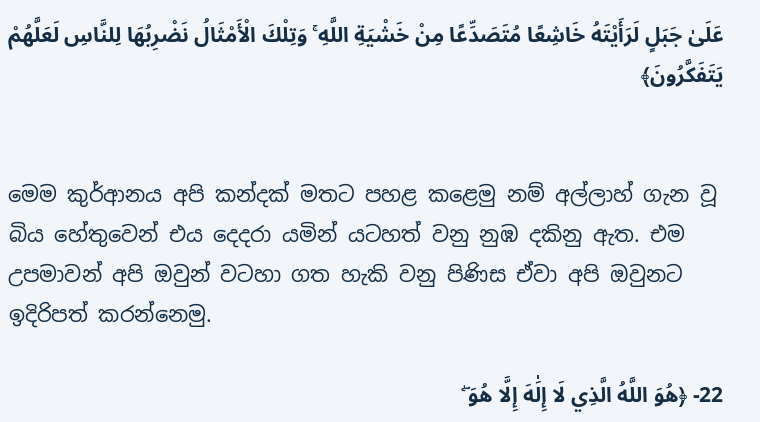عَلَىٰ جَبَلٍ لَرَأَيْتَهُ خَاشِعًا مُتَصَدِّعًا مِنْ خَشْيَةِ اللَّهِ ۚ وَتِلْكَ الْأَمْثَالُ نَضْرِبُهَا لِلنَّاسِ لَعَلَّهُمْ يَتَفَكَّرُونَ﴾


මෙම කුර්ආනය අපි කන්දක් මතට පහළ කළෙමු නම් අල්ලාහ් ගැන වූ බිය හේතුවෙන් එය දෙදරා යමින් යටහත් වනු නුඹ දකිනු ඇත. එම උපමාවන් අපි ඔවුන් වටහා ගත හැකි වනු පිණිස ඒවා අපි ඔවුනට ඉදිරිපත් කරන්නෙමු.

22- ﴿هُوَ اللَّهُ الَّذِي لَا إِلَٰهَ إِلَّا هُوَ ۖ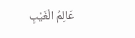عَالِمُ الْغَيْبِ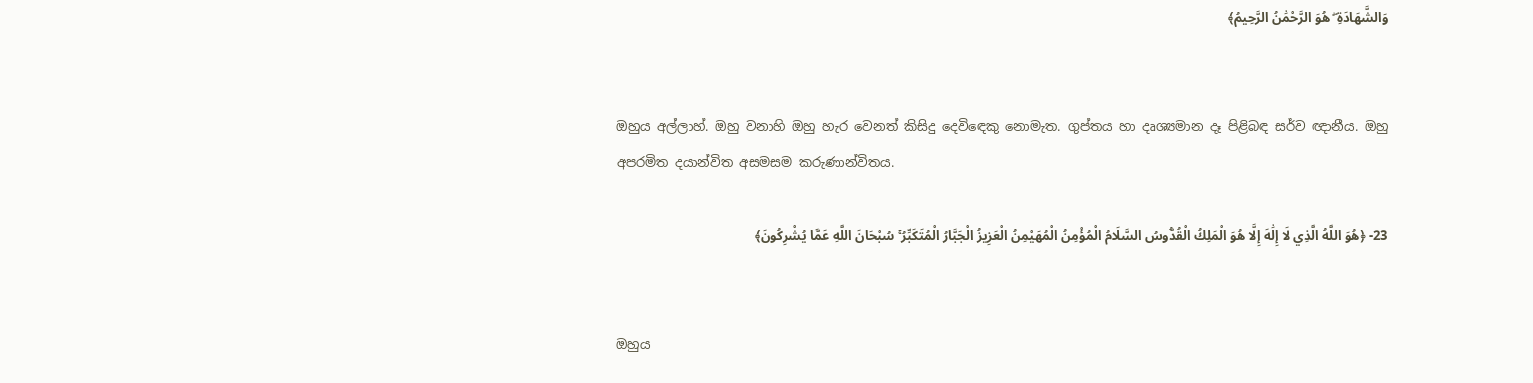وَالشَّهَادَةِ ۖ هُوَ الرَّحْمَٰنُ الرَّحِيمُ﴾


ඔහුය අල්ලාහ්. ඔහු වනාහි ඔහු හැර වෙනත් කිසිදු දෙවිඳෙකු නොමැත. ගුප්තය හා දෘශ්‍යමාන දෑ පිළිබඳ සර්ව ඥානීය. ඔහු අපරමිත දයාන්විත අසමසම කරුණාන්විතය.

23- ﴿هُوَ اللَّهُ الَّذِي لَا إِلَٰهَ إِلَّا هُوَ الْمَلِكُ الْقُدُّوسُ السَّلَامُ الْمُؤْمِنُ الْمُهَيْمِنُ الْعَزِيزُ الْجَبَّارُ الْمُتَكَبِّرُ ۚ سُبْحَانَ اللَّهِ عَمَّا يُشْرِكُونَ﴾


ඔහුය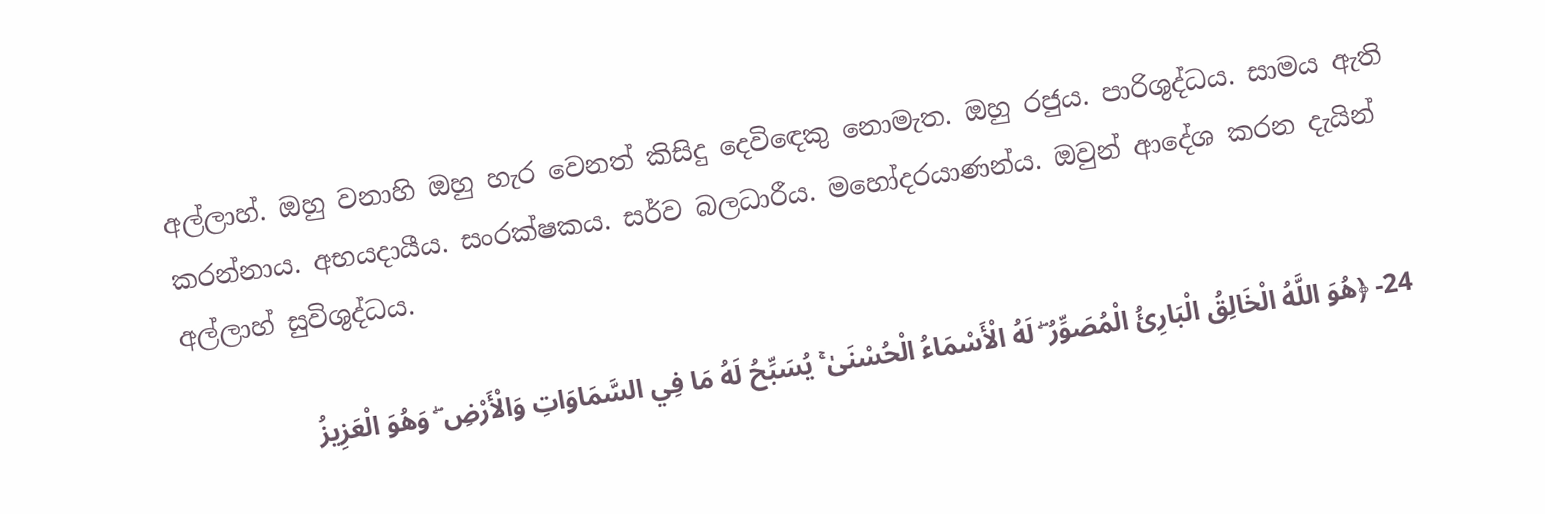අල්ලාහ්. ඔහු වනාහි ඔහු හැර වෙනත් කිසිදු දෙවිඳෙකු නොමැත. ඔහු රජුය. පාරිශුද්ධය. සාමය ඇති කරන්නාය. අභයදායීය. සංරක්ෂකය. සර්ව බලධාරීය. මහෝදරයාණන්ය. ඔවුන් ආදේශ කරන දැයින් අල්ලාහ් සුවිශුද්ධය.

24- ﴿هُوَ اللَّهُ الْخَالِقُ الْبَارِئُ الْمُصَوِّرُ ۖ لَهُ الْأَسْمَاءُ الْحُسْنَىٰ ۚ يُسَبِّحُ لَهُ مَا فِي السَّمَاوَاتِ وَالْأَرْضِ ۖ وَهُوَ الْعَزِيزُ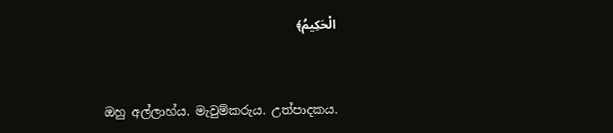الْحَكِيمُ﴾


ඔහු අල්ලාහ්ය. මැවුම්කරුය. උත්පාදකය.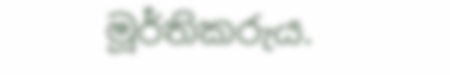මූර්තිකරුය.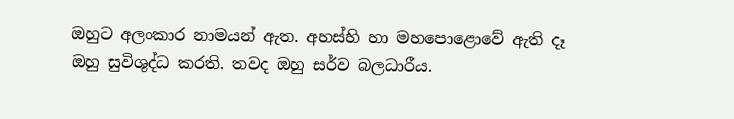ඔහුට අලංකාර නාමයන් ඇත. අහස්හි හා මහපොළොවේ ඇති දෑ ඔහු සුවිශුද්ධ කරති. තවද ඔහු සර්ව බලධාරීය.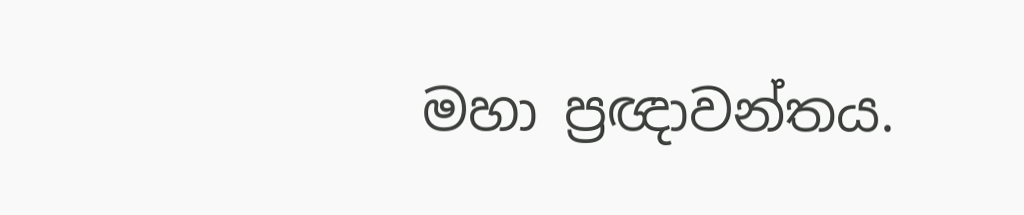මහා ප්‍රඥාවන්තය.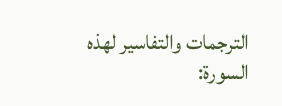الترجمات والتفاسير لهذه السورة: